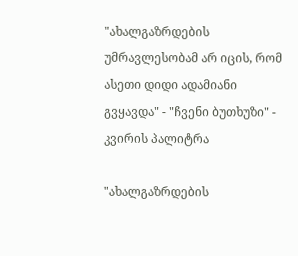"ახალგაზრდების უმრავლესობამ არ იცის, რომ ასეთი დიდი ადამიანი გვყავდა" - "ჩვენი ბუთხუზი" - კვირის პალიტრა

"ახალგაზრდების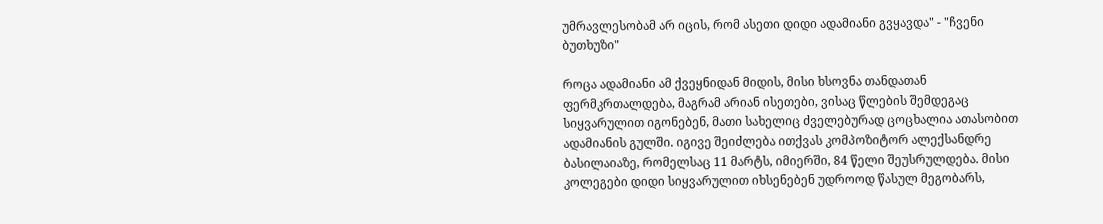უმრავლესობამ არ იცის, რომ ასეთი დიდი ადამიანი გვყავდა" - "ჩვენი ბუთხუზი"

როცა ადამიანი ამ ქვეყნიდან მიდის, მისი ხსოვნა თანდათან ფერმკრთალდება, მაგრამ არიან ისეთები, ვისაც წლების შემდეგაც სიყვარულით იგონებენ, მათი სახელიც ძველებურად ცოცხალია ათასობით ადამიანის გულში. იგივე შეიძლება ითქვას კომპოზიტორ ალექსანდრე ბასილაიაზე, რომელსაც 11 მარტს, იმიერში, 84 წელი შეუსრულდება. მისი კოლეგები დიდი სიყვარულით იხსენებენ უდროოდ წასულ მეგობარს,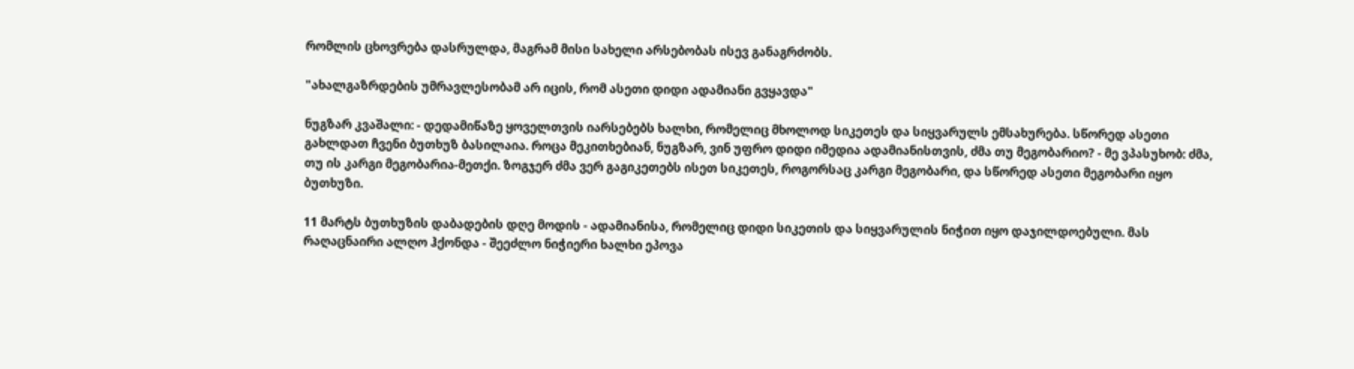რომლის ცხოვრება დასრულდა, მაგრამ მისი სახელი არსებობას ისევ განაგრძობს.

"ახალგაზრდების უმრავლესობამ არ იცის, რომ ასეთი დიდი ადამიანი გვყავდა"

ნუგზარ კვაშალი: - დედამიწაზე ყოველთვის იარსებებს ხალხი, რომელიც მხოლოდ სიკეთეს და სიყვარულს ემსახურება. სწორედ ასეთი გახლდათ ჩვენი ბუთხუზ ბასილაია. როცა მეკითხებიან, ნუგზარ, ვინ უფრო დიდი იმედია ადამიანისთვის, ძმა თუ მეგობარიო? - მე ვპასუხობ: ძმა, თუ ის კარგი მეგობარია-მეთქი. ზოგჯერ ძმა ვერ გაგიკეთებს ისეთ სიკეთეს, როგორსაც კარგი მეგობარი, და სწორედ ასეთი მეგობარი იყო ბუთხუზი.

11 მარტს ბუთხუზის დაბადების დღე მოდის - ადამიანისა, რომელიც დიდი სიკეთის და სიყვარულის ნიჭით იყო დაჯილდოებული. მას რაღაცნაირი ალღო ჰქონდა - შეეძლო ნიჭიერი ხალხი ეპოვა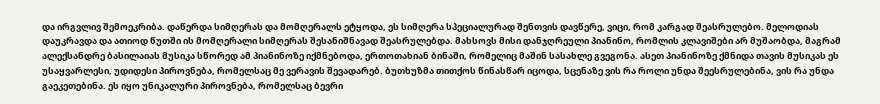და ირგვლივ შემოეკრიბა. დაწერდა სიმღერას და მომღერალს ეტყოდა, ეს სიმღერა სპეციალურად შენთვის დავწერე, ვიცი, რომ კარგად შეასრულებო. მელოდიას დაუკრავდა და ათიოდ წუთში ის მომღერალი სიმღერას შესანიშნავად შეასრულებდა. მახსოვს მისი დანჯღრეული პიანინო, რომლის კლავიშები არ მუშაობდა, მაგრამ ალექსანდრე ბასილაიას მუსიკა სწორედ ამ პიანინოზე იქმნებოდა, ერთოთახიან ბინაში, რომელიც მაშინ სასახლე გვეგონა. ასეთ პიანინოზე ქმნიდა თავის მუსიკას ეს უსაყვარლესი, უდიდესი პიროვნება, რომელსაც მე ვერავის შევადარებ. ბუთხუზმა თითქოს წინასწარ იცოდა, სცენაზე ვის რა როლი უნდა შეესრულებინა, ვის რა უნდა გაეკეთებინა. ეს იყო უნიკალური პიროვნება, რომელსაც ბევრი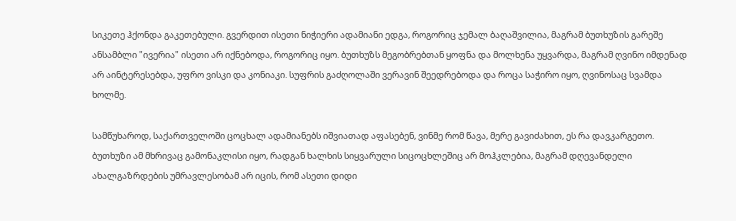სიკეთე ჰქონდა გაკეთებული. გვერდით ისეთი ნიჭიერი ადამიანი ედგა, როგორიც ჯემალ ბაღაშვილია, მაგრამ ბუთხუზის გარეშე ანსამბლი "ივერია" ისეთი არ იქნებოდა, როგორიც იყო. ბუთხუზს მეგობრებთან ყოფნა და მოლხენა უყვარდა, მაგრამ ღვინო იმდენად არ აინტერესებდა, უფრო ვისკი და კონიაკი. სუფრის გაძღოლაში ვერავინ შეედრებოდა და როცა საჭირო იყო, ღვინოსაც სვამდა ხოლმე.

სამწუხაროდ, საქართველოში ცოცხალ ადამიანებს იშვიათად აფასებენ, ვინმე რომ წავა, მერე გავიძახით, ეს რა დავკარგეთო. ბუთხუზი ამ მხრივაც გამონაკლისი იყო, რადგან ხალხის სიყვარული სიცოცხლეშიც არ მოჰკლებია, მაგრამ დღევანდელი ახალგაზრდების უმრავლესობამ არ იცის, რომ ასეთი დიდი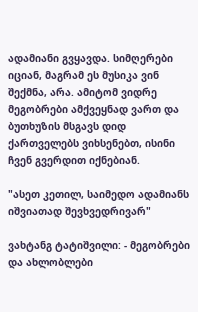ადამიანი გვყავდა. სიმღერები იციან, მაგრამ ეს მუსიკა ვინ შექმნა, არა. ამიტომ ვიდრე მეგობრები ამქვეყნად ვართ და ბუთხუზის მსგავს დიდ ქართველებს ვიხსენებთ, ისინი ჩვენ გვერდით იქნებიან.

"ასეთ კეთილ, საიმედო ადამიანს იშვიათად შევხვედრივარ"

ვახტანგ ტატიშვილი: - მეგობრები და ახლობლები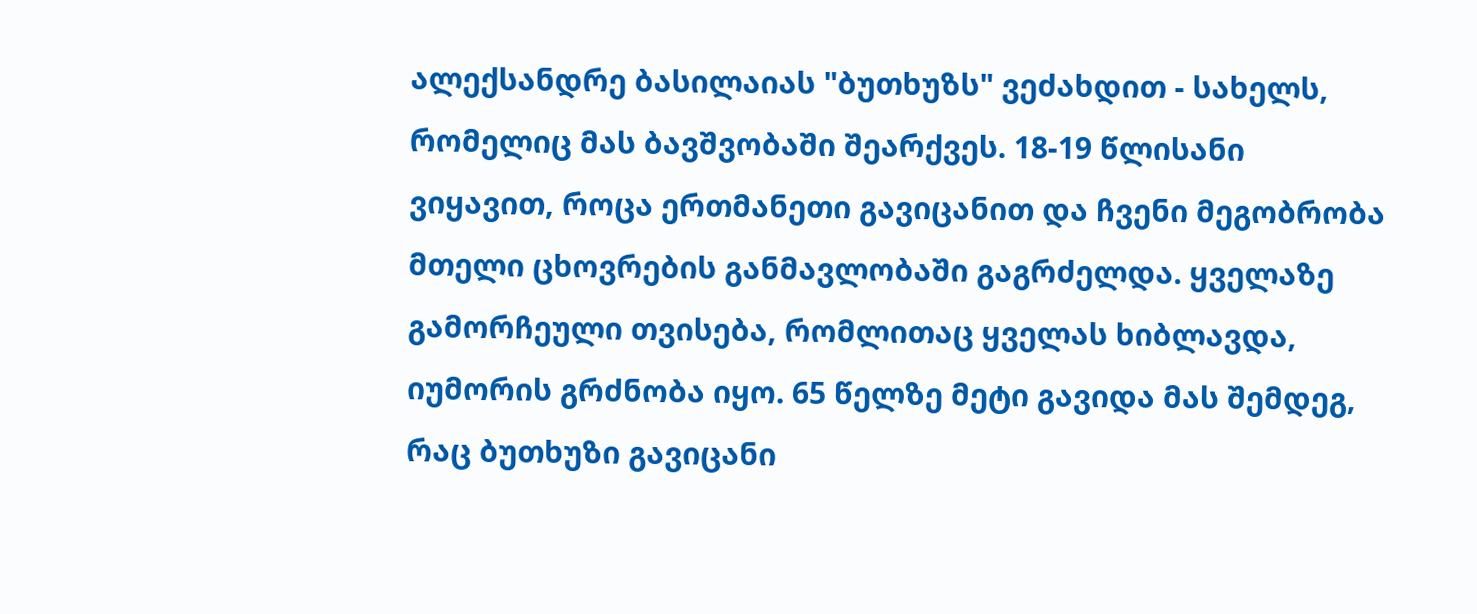ალექსანდრე ბასილაიას "ბუთხუზს" ვეძახდით - სახელს, რომელიც მას ბავშვობაში შეარქვეს. 18-19 წლისანი ვიყავით, როცა ერთმანეთი გავიცანით და ჩვენი მეგობრობა მთელი ცხოვრების განმავლობაში გაგრძელდა. ყველაზე გამორჩეული თვისება, რომლითაც ყველას ხიბლავდა, იუმორის გრძნობა იყო. 65 წელზე მეტი გავიდა მას შემდეგ, რაც ბუთხუზი გავიცანი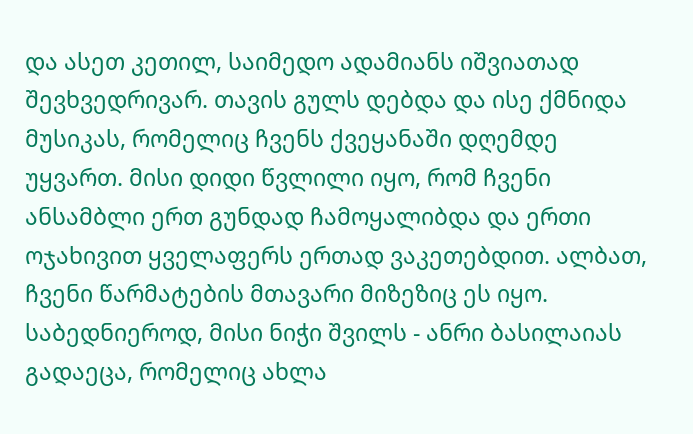და ასეთ კეთილ, საიმედო ადამიანს იშვიათად შევხვედრივარ. თავის გულს დებდა და ისე ქმნიდა მუსიკას, რომელიც ჩვენს ქვეყანაში დღემდე უყვართ. მისი დიდი წვლილი იყო, რომ ჩვენი ანსამბლი ერთ გუნდად ჩამოყალიბდა და ერთი ოჯახივით ყველაფერს ერთად ვაკეთებდით. ალბათ, ჩვენი წარმატების მთავარი მიზეზიც ეს იყო. საბედნიეროდ, მისი ნიჭი შვილს - ანრი ბასილაიას გადაეცა, რომელიც ახლა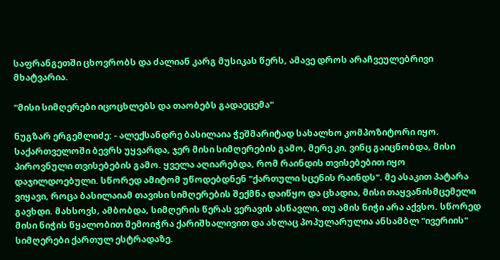საფრანგეთში ცხოვრობს და ძალიან კარგ მუსიკას წერს, ამავე დროს არაჩვეულებრივი მხატვარია.

"მისი სიმღერები იცოცხლებს და თაობებს გადაეცემა"

ნუგზარ ერგემლიძე: - ალექსანდრე ბასილაია ჭეშმარიტად სახალხო კომპოზიტორი იყო. საქართველოში ბევრს უყვარდა, ჯერ მისი სიმღერების გამო, მერე კი, ვინც გაიცნობდა, მისი პიროვნული თვისებების გამო. ყველა აღიარებდა, რომ რაინდის თვისებებით იყო დაჯილდოებული. სწორედ ამიტომ უწოდებდნენ "ქართული სცენის რაინდს". მე ასაკით პატარა ვიყავი, როცა ბასილაიამ თავისი სიმღერების შექმნა დაიწყო და ცხადია, მისი თაყვანისმცემელი გავხდი. მახსოვს, ამბობდა, სიმღერის წერას ვერავის ასწავლი, თუ ამის ნიჭი არა აქვსო. სწორედ მისი ნიჭის წყალობით შემოიჭრა ქარიშხალივით და ახლაც პოპულარულია ანსამბლ "ივერიის" სიმღერები ქართულ ესტრადაზე.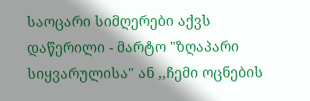საოცარი სიმღერები აქვს დაწერილი - მარტო "ზღაპარი სიყვარულისა" ან ,,ჩემი ოცნების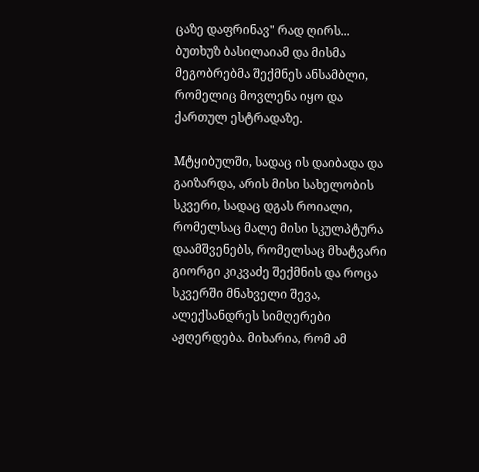ცაზე დაფრინავ" რად ღირს... ბუთხუზ ბასილაიამ და მისმა მეგობრებმა შექმნეს ანსამბლი, რომელიც მოვლენა იყო და ქართულ ესტრადაზე.

Mტყიბულში, სადაც ის დაიბადა და გაიზარდა, არის მისი სახელობის სკვერი, სადაც დგას როიალი, რომელსაც მალე მისი სკულპტურა დაამშვენებს, რომელსაც მხატვარი გიორგი კიკვაძე შექმნის და როცა სკვერში მნახველი შევა, ალექსანდრეს სიმღერები აჟღერდება. მიხარია, რომ ამ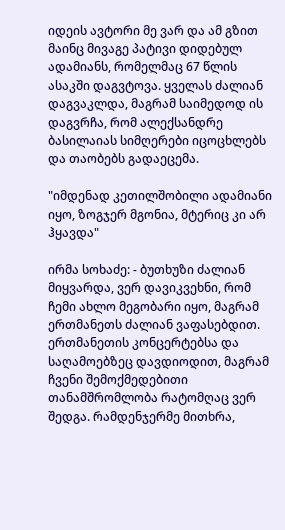იდეის ავტორი მე ვარ და ამ გზით მაინც მივაგე პატივი დიდებულ ადამიანს, რომელმაც 67 წლის ასაკში დაგვტოვა. ყველას ძალიან დაგვაკლდა, მაგრამ საიმედოდ ის დაგვრჩა, რომ ალექსანდრე ბასილაიას სიმღერები იცოცხლებს და თაობებს გადაეცემა.

"იმდენად კეთილშობილი ადამიანი იყო, ზოგჯერ მგონია, მტერიც კი არ ჰყავდა"

ირმა სოხაძე: - ბუთხუზი ძალიან მიყვარდა, ვერ დავიკვეხნი, რომ ჩემი ახლო მეგობარი იყო, მაგრამ ერთმანეთს ძალიან ვაფასებდით. ერთმანეთის კონცერტებსა და საღამოებზეც დავდიოდით, მაგრამ ჩვენი შემოქმედებითი თანამშრომლობა რატომღაც ვერ შედგა. რამდენჯერმე მითხრა,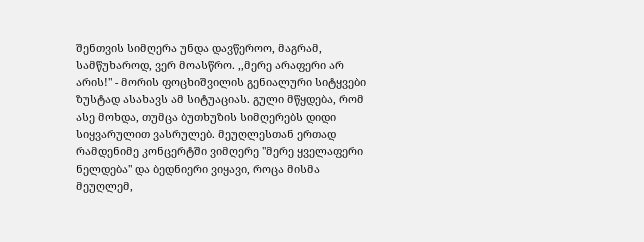შენთვის სიმღერა უნდა დავწეროო, მაგრამ, სამწუხაროდ, ვერ მოასწრო. ,,მერე არაფერი არ არის!" - მორის ფოცხიშვილის გენიალური სიტყვები ზუსტად ასახავს ამ სიტუაციას. გული მწყდება, რომ ასე მოხდა, თუმცა ბუთხუზის სიმღერებს დიდი სიყვარულით ვასრულებ. მეუღლესთან ერთად რამდენიმე კონცერტში ვიმღერე "მერე ყველაფერი ნელდება" და ბედნიერი ვიყავი, როცა მისმა მეუღლემ,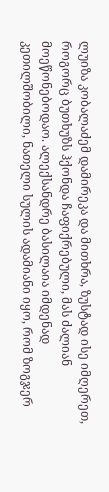ლუიზა კობალაძემ დამირეკა და მითხრა, ზუსტად ისე იმღერეთ, როგორც ბუთხუზს ჰქონდა ჩაფიქრებული, მას ძალიან მოეწონებოდაო. ალექსანდრე ბასილაია იმდენად კეთილშობილი, ნათელი სულის ადამიანი იყო, რომ ზოგჯერ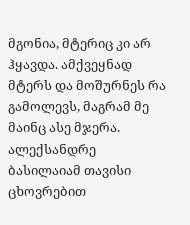მგონია, მტერიც კი არ ჰყავდა. ამქვეყნად მტერს და მოშურნეს რა გამოლევს, მაგრამ მე მაინც ასე მჯერა. ალექსანდრე ბასილაიამ თავისი ცხოვრებით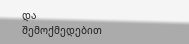და შემოქმედებით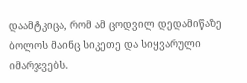დაამტკიცა, რომ ამ ცოდვილ დედამიწაზე ბოლოს მაინც სიკეთე და სიყვარული იმარჯვებს.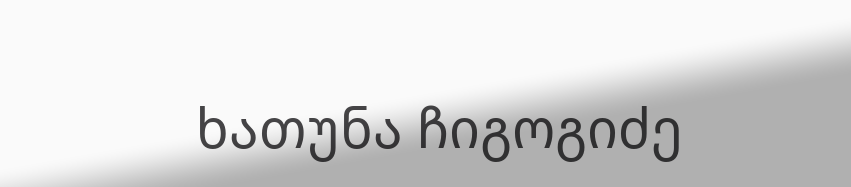ხათუნა ჩიგოგიძე